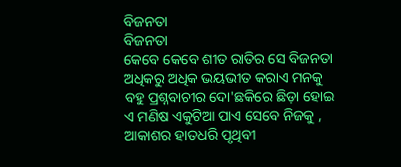ବିଜନତା
ବିଜନତା
କେବେ କେବେ ଶୀତ ରାତିର ସେ ବିଜନତା
ଅଧିକରୁ ଅଧିକ ଭୟଭୀତ କରାଏ ମନକୁ
ବହୁ ପ୍ରଶ୍ନବାଚୀର ଦୋ'ଛକିରେ ଛିଡ଼ା ହୋଇ
ଏ ମଣିଷ ଏକୁଟିଆ ପାଏ ସେବେ ନିଜକୁ ,
ଆକାଶର ହାତଧରି ପୃଥିବୀ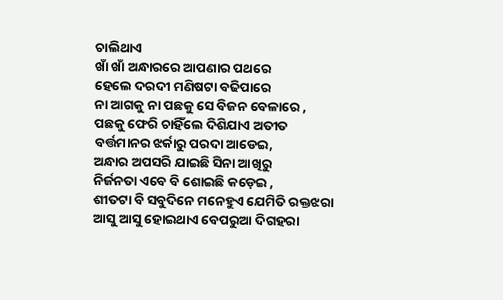ଚାଲିଥାଏ
ଖାଁ ଖାଁ ଅନ୍ଧାରରେ ଆପଣାର ପଥରେ
ହେଲେ ଦରଦୀ ମଣିଷଟା ବଢିପାରେ
ନା ଆଗକୁ ନା ପଛକୁ ସେ ବିଜନ ବେଳାରେ ,
ପଛକୁ ଫେରି ଚାହିଁଲେ ଦିଶିଯାଏ ଅତୀତ
ବର୍ତ୍ତମାନର ଝର୍କାରୁ ପରଦା ଆଡେଇ,
ଅନ୍ଧାର ଅପସରି ଯାଇଛି ସିନା ଆଖିରୁ
ନିର୍ଜନତା ଏବେ ବି ଶୋଇଛି କଡ଼େଇ ,
ଶୀତଟା ବି ସବୁଦିନେ ମନେହୁଏ ଯେମିତି ରକ୍ତଝରା
ଆସୁ ଆସୁ ହୋଇଥାଏ ବେପରୁଆ ଦିଗହରା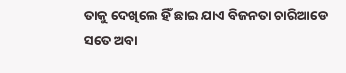ତାକୁ ଦେଖିଲେ ହିଁ ଛାଇ ଯାଏ ବିଜନତା ଚାରିଆଡେ
ସତେ ଅବା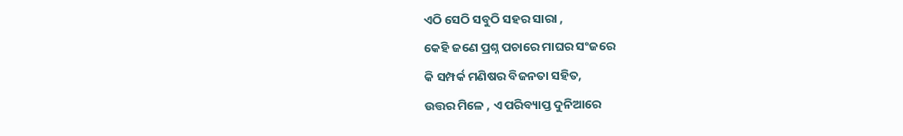ଏଠି ସେଠି ସବୁଠି ସହର ସାରା ,
କେହି ଜଣେ ପ୍ରଶ୍ନ ପଚାରେ ମାଘର ସଂଜରେ
କି ସମ୍ପର୍କ ମଣିଷର ବିଜନତା ସହିତ,
ଉତ୍ତର ମିଳେ , ଏ ପରିବ୍ୟାପ୍ତ ଦୁନିଆରେ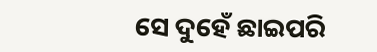ସେ ଦୁହେଁ ଛାଇପରି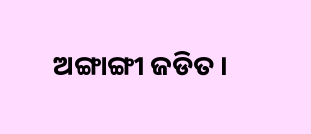ଅଙ୍ଗାଙ୍ଗୀ ଜଡିତ ।